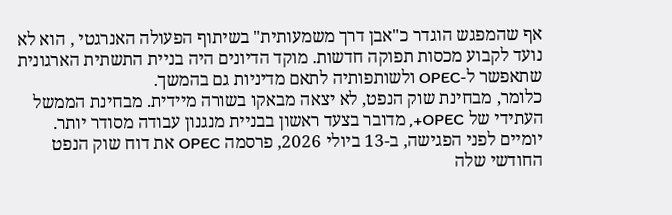אף שהמפגש הוגדר כ"אבן דרך משמעותית" בשיתוף הפעולה האנרגטי , הוא לא נועד לקבוע מכסות תפוקה חדשות. מוקד הדיונים היה בניית התשתית הארגונית שתאפשר ל-OPEC ולשותפותיה לתאם מדיניות גם בהמשך.
כלומר, מבחינת שוק הנפט, לא יצאה מבאקו בשורה מיידית. מבחינת הממשל העתידי של OPEC+, מדובר בצעד ראשון בבניית מנגנון עבודה מסודר יותר.
יומיים לפני הפגישה, ב-13 ביולי 2026, פרסמה OPEC את דוח שוק הנפט החודשי שלה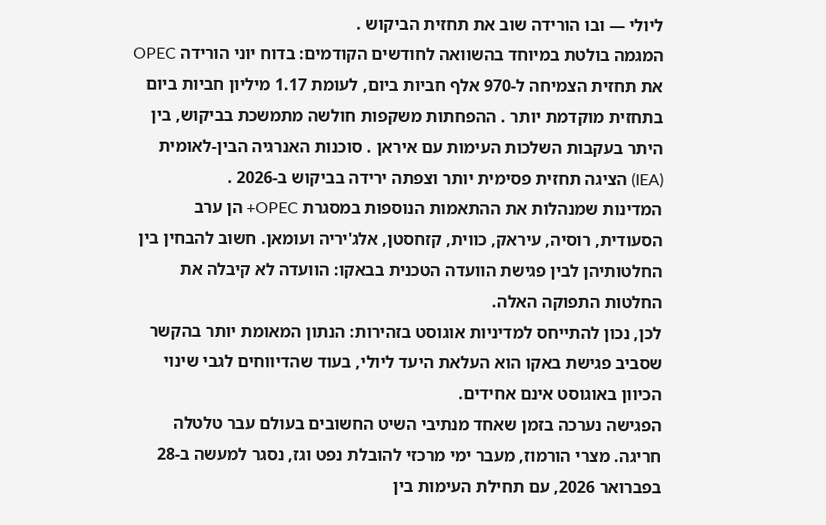ליולי — ובו הורידה שוב את תחזית הביקוש .
המגמה בולטת במיוחד בהשוואה לחודשים הקודמים: בדוח יוני הורידה OPEC את תחזית הצמיחה ל-970 אלף חביות ביום, לעומת 1.17 מיליון חביות ביום בתחזית מוקדמת יותר . ההפחתות משקפות חולשה מתמשכת בביקוש, בין היתר בעקבות השלכות העימות עם איראן . סוכנות האנרגיה הבין-לאומית (IEA) הציגה תחזית פסימית יותר וצפתה ירידה בביקוש ב-2026 .
המדינות שמנהלות את ההתאמות הנוספות במסגרת OPEC+ הן ערב הסעודית, רוסיה, עיראק, כווית, קזחסטן, אלג'יריה ועומאן. חשוב להבחין בין החלטותיהן לבין פגישת הוועדה הטכנית בבאקו: הוועדה לא קיבלה את החלטות התפוקה האלה.
לכן, נכון להתייחס למדיניות אוגוסט בזהירות: הנתון המאומת יותר בהקשר שסביב פגישת באקו הוא העלאת היעד ליולי, בעוד שהדיווחים לגבי שינוי הכיוון באוגוסט אינם אחידים.
הפגישה נערכה בזמן שאחד מנתיבי השיט החשובים בעולם עבר טלטלה חריגה. מצרי הורמוז, מעבר ימי מרכזי להובלת נפט וגז, נסגר למעשה ב-28 בפברואר 2026, עם תחילת העימות בין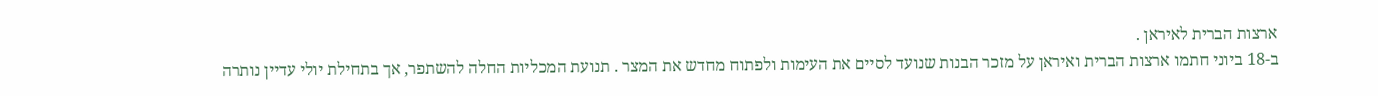ארצות הברית לאיראן .
ב-18 ביוני חתמו ארצות הברית ואיראן על מזכר הבנות שנועד לסיים את העימות ולפתוח מחדש את המצר . תנועת המכליות החלה להשתפר, אך בתחילת יולי עדיין נותרה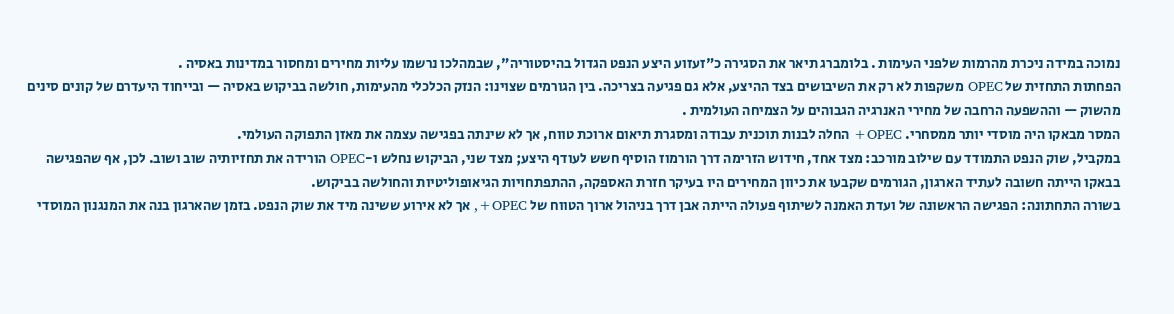נמוכה במידה ניכרת מהרמות שלפני העימות . בלומברג תיאר את הסגירה כ"זעזוע היצע הנפט הגדול בהיסטוריה", שבמהלכו נרשמו עליות מחירים ומחסור במדינות באסיה .
הפחתות התחזית של OPEC משקפות לא רק את השיבושים בצד ההיצע, אלא גם פגיעה בצריכה. בין הגורמים שצוינו: הנזק הכלכלי מהעימות, חולשה בביקוש באסיה — ובייחוד היעדרם של קונים סינים מהשוק — וההשפעה הרחבה של מחירי האנרגיה הגבוהים על הצמיחה העולמית .
המסר מבאקו היה מוסדי יותר ממסחרי. OPEC+ החלה לבנות תוכנית עבודה ומסגרת תיאום ארוכת טווח, אך לא שינתה בפגישה עצמה את מאזן התפוקה העולמי.
במקביל, שוק הנפט התמודד עם שילוב מורכב: מצד אחד, חידוש הזרימה דרך הורמוז הוסיף חשש לעודף היצע; מצד שני, הביקוש נחלש ו-OPEC הורידה את תחזיותיה שוב ושוב. לכן, אף שהפגישה בבאקו הייתה חשובה לעתיד הארגון, הגורמים שקבעו את כיוון המחירים היו בעיקר חזרת האספקה, ההתפתחויות הגיאופוליטיות והחולשה בביקוש.
בשורה התחתונה: הפגישה הראשונה של ועדת האמנה לשיתוף פעולה הייתה אבן דרך בניהול ארוך הטווח של OPEC+, אך לא אירוע ששינה מיד את שוק הנפט. בזמן שהארגון בנה את המנגנון המוסדי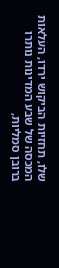שלו, תחזיות הביקוש ירדו, העלאות המכסה של שבע המדינות נותרו ברובן סמליות,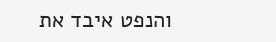והנפט איבד את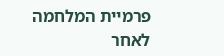פרמיית המלחמה לאחר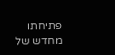פתיחתו מחדש של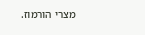מצרי הורמוז.